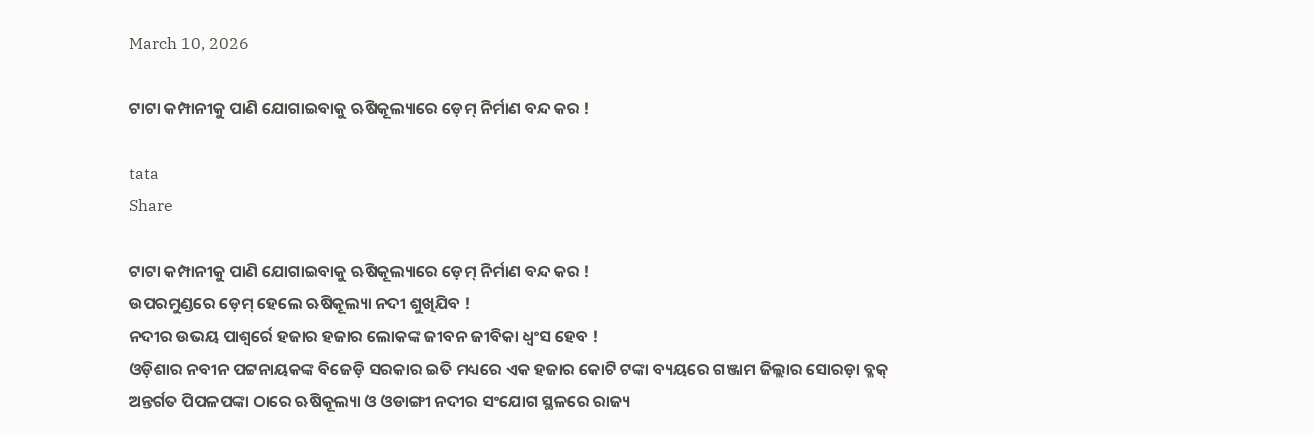March 10, 2026

ଟାଟା କମ୍ପାନୀକୁ ପାଣି ଯୋଗାଇବାକୁ ଋଷିକୂଲ୍ୟାରେ ଡ଼େମ୍ ନିର୍ମାଣ ବନ୍ଦ କର !

tata
Share

ଟାଟା କମ୍ପାନୀକୁ ପାଣି ଯୋଗାଇବାକୁ ଋଷିକୂଲ୍ୟାରେ ଡ଼େମ୍ ନିର୍ମାଣ ବନ୍ଦ କର !
ଉପରମୁଣ୍ଡରେ ଡ଼େମ୍ ହେଲେ ଋଷିକୂଲ୍ୟା ନଦୀ ଶୁଖିଯିବ !
ନଦୀର ଉଭୟ ପାଶ୍ୱର୍ରେ ହଜାର ହଜାର ଲୋକଙ୍କ ଜୀବନ ଜୀବିକା ଧ୍ୱଂସ ହେବ !
ଓଡ଼ିଶାର ନବୀନ ପଟ୍ଟନାୟକଙ୍କ ବିଜେଡ଼ି ସରକାର ଇତି ମଧ୍ୟରେ ଏକ ହଜାର କୋଟି ଟଙ୍କା ବ୍ୟୟରେ ଗଞ୍ଜାମ ଜିଲ୍ଲାର ସୋରଡ଼ା ବ୍ଳକ୍ ଅନ୍ତର୍ଗତ ପିପଳପଙ୍କା ଠାରେ ଋଷିକୂଲ୍ୟା ଓ ଓଡାଙ୍ଗୀ ନଦୀର ସଂଯୋଗ ସ୍ଥଳରେ ରାଜ୍ୟ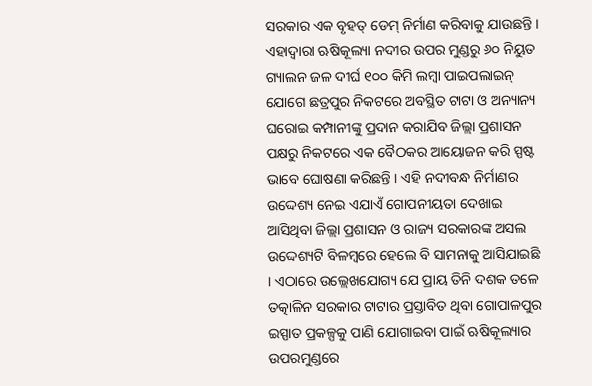ସରକାର ଏକ ବୃହତ୍ ଡେମ୍ ନିର୍ମାଣ କରିବାକୁ ଯାଉଛନ୍ତି । ଏହାଦ୍ୱାରା ଋଷିକୂଲ୍ୟା ନଦୀର ଉପର ମୁଣ୍ଡରୁ ୬୦ ନିୟୁତ ଗ୍ୟାଲନ ଜଳ ଦୀର୍ଘ ୧୦୦ କିମି ଲମ୍ବା ପାଇପଲାଇନ୍ ଯୋଗେ ଛତ୍ରପୁର ନିକଟରେ ଅବସ୍ଥିତ ଟାଟା ଓ ଅନ୍ୟାନ୍ୟ ଘରୋଇ କମ୍ପାନୀଙ୍କୁ ପ୍ରଦାନ କରାଯିବ ଜିଲ୍ଲା ପ୍ରଶାସନ ପକ୍ଷରୁ ନିକଟରେ ଏକ ବୈଠକର ଆୟୋଜନ କରି ସ୍ପଷ୍ଟ ଭାବେ ଘୋଷଣା କରିଛନ୍ତି । ଏହି ନଦୀବନ୍ଧ ନିର୍ମାଣର ଉଦ୍ଦେଶ୍ୟ ନେଇ ଏଯାଏଁ ଗୋପନୀୟତା ଦେଖାଇ ଆସିଥିବା ଜିଲ୍ଲା ପ୍ରଶାସନ ଓ ରାଜ୍ୟ ସରକାରଙ୍କ ଅସଲ ଉଦ୍ଦେଶ୍ୟଟି ବିଳମ୍ବରେ ହେଲେ ବି ସାମନାକୁ ଆସିଯାଇଛି । ଏଠାରେ ଉଲ୍ଲେଖଯୋଗ୍ୟ ଯେ ପ୍ରାୟ ତିନି ଦଶକ ତଳେ ତତ୍କାଳିନ ସରକାର ଟାଟାର ପ୍ରସ୍ତାବିତ ଥିବା ଗୋପାଳପୁର ଇସ୍ପାତ ପ୍ରକଳ୍ପକୁ ପାଣି ଯୋଗାଇବା ପାଇଁ ଋଷିକୂଲ୍ୟାର ଉପରମୁଣ୍ଡରେ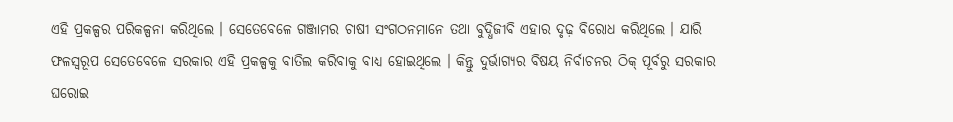ଏହି ପ୍ରକଳ୍ପର ପରିକଳ୍ପନା କରିଥିଲେ । ସେତେବେଳେ ଗଞ୍ଜାମର ଚାଷୀ ସଂଗଠନମାନେ ତଥା ବୁଦ୍ଧିଜୀବି ଏହାର ଦୃଢ଼ ବିରୋଧ କରିଥିଲେ । ଯାରି ଫଳସ୍ୱରୂପ ସେତେବେଳେ ସରକାର ଏହି ପ୍ରକଳ୍ପକୁ ବାତିଲ କରିବାକୁ ବାଧ୍ୟ ହୋଇଥିଲେ । କିନ୍ତୁ ଦୁର୍ଭାଗ୍ୟର ବିଷୟ ନିର୍ବାଚନର ଠିକ୍ ପୂର୍ବରୁ ସରକାର ଘରୋଇ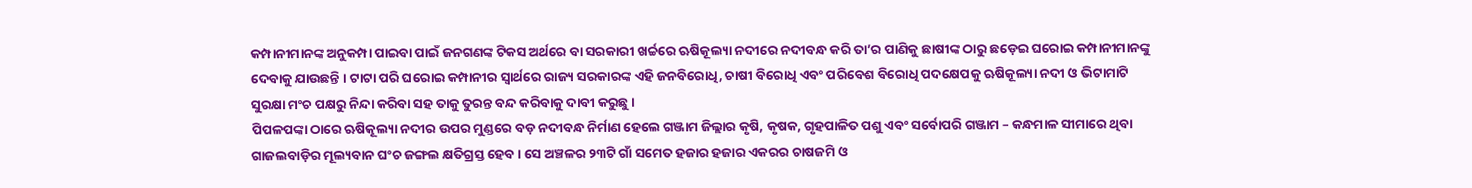କମ୍ପାନୀମାନଙ୍କ ଅନୁକମ୍ପା ପାଇବା ପାଇଁ ଜନଗଣଙ୍କ ଟିକସ ଅର୍ଥରେ ବା ସରକାରୀ ଖର୍ଚ୍ଚରେ ଋଷିକୂଲ୍ୟା ନଦୀରେ ନଦୀବନ୍ଧ କରି ତା’ର ପାଣିକୁ ଛାଷୀଙ୍କ ଠାରୁ ଛଡ଼େଇ ଘରୋଇ କମ୍ପାନୀମାନଙ୍କୁ ଦେବାକୁ ଯାଉଛନ୍ତି । ଟାଟା ପରି ଘରୋଇ କମ୍ପାନୀର ସ୍ୱାର୍ଥରେ ରାଜ୍ୟ ସରକାରଙ୍କ ଏହି ଜନବିରୋଧି, ଚାଷୀ ବିରୋଧି ଏବଂ ପରିବେଶ ବିରୋଧି ପଦକ୍ଷେପକୁ ଋଷିକୂଲ୍ୟା ନଦୀ ଓ ଭିଟାମାଟି ସୁରକ୍ଷା ମଂଚ ପକ୍ଷରୁ ନିନ୍ଦା କରିବା ସହ ତାକୁ ତୁରନ୍ତ ବନ୍ଦ କରିବାକୁ ଦାବୀ କରୁଛୁ ।
ପିପଳପଙ୍କା ଠାରେ ଋଷିକୂଲ୍ୟା ନଦୀର ଉପର ମୁଣ୍ଡରେ ବଡ଼ ନଦୀବନ୍ଧ ନିର୍ମାଣ ହେଲେ ଗଞ୍ଜାମ ଜିଲ୍ଲାର କୃଷି, କୃଷକ, ଗୃହପାଳିତ ପଶୁ ଏବଂ ସର୍ବୋପରି ଗଞ୍ଜାମ – କନ୍ଧମାଳ ସୀମାରେ ଥିବା ଗାଜଲବାଡ଼ିର ମୂଲ୍ୟବାନ ଘଂଚ ଜଙ୍ଗଲ କ୍ଷତିଗ୍ରସ୍ତ ହେବ । ସେ ଅଞ୍ଚଳର ୨୩ଟି ଗାଁ ସମେତ ହଜାର ହଜାର ଏକରର ଚାଷଜମି ଓ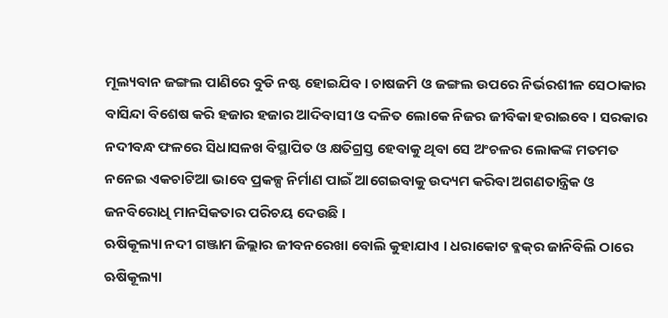ମୂଲ୍ୟବାନ ଜଙ୍ଗଲ ପାଣିରେ ବୁଡି ନଷ୍ଟ ହୋଇଯିବ । ଚାଷଜମି ଓ ଜଙ୍ଗଲ ଉପରେ ନିର୍ଭରଶୀଳ ସେଠାକାର ବାସିନ୍ଦା ବିଶେଷ କରି ହଜାର ହଜାର ଆଦିବାସୀ ଓ ଦଳିତ ଲୋକେ ନିଜର ଜୀବିକା ହରାଇବେ । ସରକାର ନଦୀବନ୍ଧ ଫଳରେ ସିଧାସଳଖ ବିସ୍ଥାପିତ ଓ କ୍ଷତିଗ୍ରସ୍ତ ହେବାକୁ ଥିବା ସେ ଅଂଚଳର ଲୋକଙ୍କ ମତମତ ନନେଇ ଏକଚାଟିଆ ଭାବେ ପ୍ରକଳ୍ପ ନିର୍ମାଣ ପାଇଁ ଆଗେଇବାକୁ ଉଦ୍ୟମ କରିବା ଅଗଣତାନ୍ତ୍ରିକ ଓ ଜନବିରୋଧି ମାନସିକତାର ପରିଚୟ ଦେଉଛି ।
ଋଷିକୂଲ୍ୟା ନଦୀ ଗଞ୍ଜାମ ଜିଲ୍ଲାର ଜୀବନରେଖା ବୋଲି କୁହାଯାଏ । ଧରାକୋଟ ବ୍ଳକ୍‌ର ଜାନିବିଲି ଠାରେ ଋଷିକୂଲ୍ୟା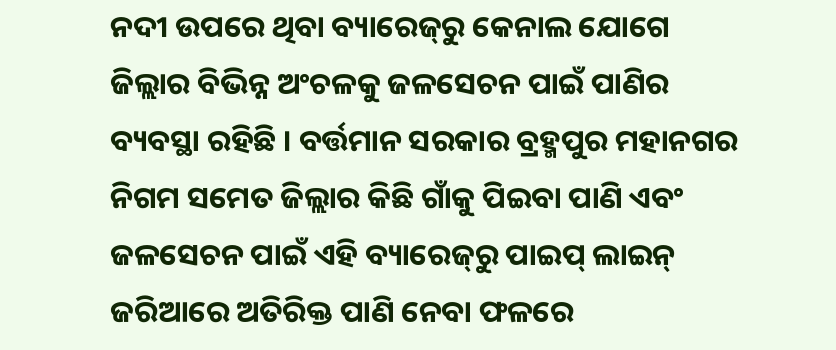ନଦୀ ଉପରେ ଥିବା ବ୍ୟାରେଜ୍‌ରୁ କେନାଲ ଯୋଗେ ଜିଲ୍ଲାର ବିଭିନ୍ନ ଅଂଚଳକୁ ଜଳସେଚନ ପାଇଁ ପାଣିର ବ୍ୟବସ୍ଥା ରହିଛି । ବର୍ତ୍ତମାନ ସରକାର ବ୍ରହ୍ମପୁର ମହାନଗର ନିଗମ ସମେତ ଜିଲ୍ଲାର କିଛି ଗାଁକୁ ପିଇବା ପାଣି ଏବଂ ଜଳସେଚନ ପାଇଁ ଏହି ବ୍ୟାରେଜ୍‌ରୁ ପାଇପ୍ ଲାଇନ୍ ଜରିଆରେ ଅତିରିକ୍ତ ପାଣି ନେବା ଫଳରେ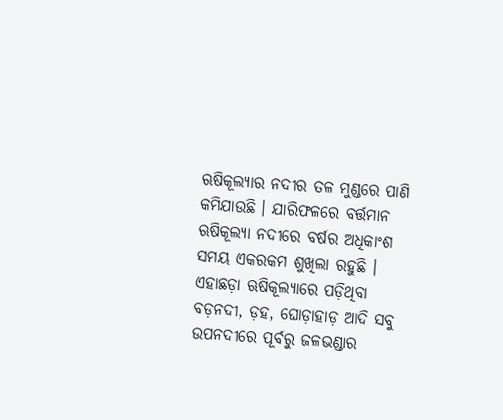ଋଷିକୂଲ୍ୟାର ନଦୀର ତଳ ମୁଣ୍ଡରେ ପାଣି କମିଯାଉଛି । ଯାରିଫଳରେ ବର୍ତ୍ତମାନ ଋଷିକୂଲ୍ୟା ନଦୀରେ ବର୍ଷର ଅଧିକାଂଶ ସମୟ ଏକରକମ ଶୁଖିଲା ରହୁଛି । ଏହାଛଡ଼ା ଋଷିକୂଲ୍ୟାରେ ପଡ଼ିଥିବା ବଡ଼ନଦୀ, ଡ଼ହ, ଘୋଡ଼ାହାଡ଼ ଆଦି ସବୁ ଉପନଦୀରେ ପୂର୍ବରୁ ଜଳଭଣ୍ଡାର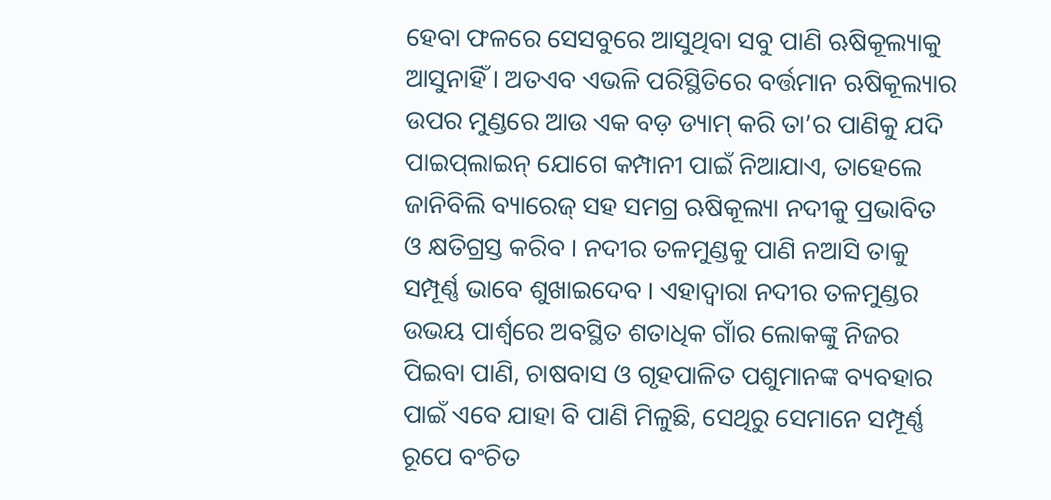ହେବା ଫଳରେ ସେସବୁରେ ଆସୁଥିବା ସବୁ ପାଣି ଋଷିକୂଲ୍ୟାକୁ ଆସୁନାହିଁ । ଅତଏବ ଏଭଳି ପରିସ୍ଥିତିରେ ବର୍ତ୍ତମାନ ଋଷିକୂଲ୍ୟାର ଉପର ମୁଣ୍ଡରେ ଆଉ ଏକ ବଡ଼ ଡ୍ୟାମ୍ କରି ତା’ର ପାଣିକୁ ଯଦି ପାଇପ୍‌ଲାଇନ୍ ଯୋଗେ କମ୍ପାନୀ ପାଇଁ ନିଆଯାଏ, ତାହେଲେ ଜାନିବିଲି ବ୍ୟାରେଜ୍ ସହ ସମଗ୍ର ଋଷିକୂଲ୍ୟା ନଦୀକୁ ପ୍ରଭାବିତ ଓ କ୍ଷତିଗ୍ରସ୍ତ କରିବ । ନଦୀର ତଳମୁଣ୍ଡକୁ ପାଣି ନଆସି ତାକୁ ସମ୍ପୂର୍ଣ୍ଣ ଭାବେ ଶୁଖାଇଦେବ । ଏହାଦ୍ୱାରା ନଦୀର ତଳମୁଣ୍ଡର ଉଭୟ ପାର୍ଶ୍ୱରେ ଅବସ୍ଥିତ ଶତାଧିକ ଗାଁର ଲୋକଙ୍କୁ ନିଜର ପିଇବା ପାଣି, ଚାଷବାସ ଓ ଗୃହପାଳିତ ପଶୁମାନଙ୍କ ବ୍ୟବହାର ପାଇଁ ଏବେ ଯାହା ବି ପାଣି ମିଳୁଛି, ସେଥିରୁ ସେମାନେ ସମ୍ପୂର୍ଣ୍ଣ ରୂପେ ବଂଚିତ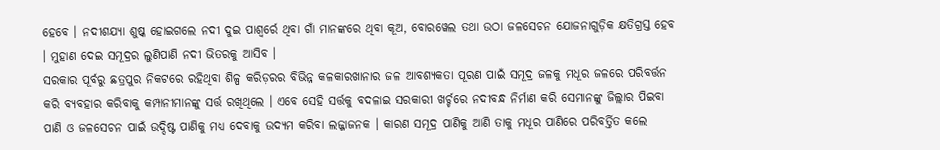ହେବେ । ନଦୀଶଯ୍ୟା ଶୁଷ୍କ ହୋଇଗଲେ ନଦୀ ଦୁଇ ପାଶ୍ୱର୍ରେ ଥିବା ଗାଁ ମାନଙ୍କରେ ଥିବା କୂଅ, ବୋରୱେଲ ତଥା ଉଠା ଜଳସେଚନ ଯୋଜନାଗୁଡ଼ିକ କ୍ଷତିଗ୍ରସ୍ତ ହେବ । ମୁହାଣ ଦେଇ ସମୂଦ୍ରର ଲୁଣିପାଣି ନଦୀ ଭିତରକୁ ଆସିବ ।
ସରକାର ପୂର୍ବରୁ ଛତ୍ରପୁର ନିକଟରେ ରହିଥିବା ଶିଳ୍ପ କରିଡ଼ରର ବିଭିନ୍ନ କଳକାରଖାନାର ଜଳ ଆବଶ୍ୟକତା ପୂରଣ ପାଇଁ ସମୂଦ୍ର ଜଳକୁ ମଧୂର ଜଳରେ ପରିବର୍ତ୍ତନ କରି ବ୍ୟବହାର କରିବାକୁ କମ୍ପାନୀମାନଙ୍କୁ ସର୍ତ୍ତ ରଖିଥିଲେ । ଏବେ ସେହି ସର୍ତ୍ତକୁ ବଦଳାଇ ସରକାରୀ ଖର୍ଚ୍ଚରେ ନଦୀବନ୍ଧ ନିର୍ମାଣ କରି ସେମାନଙ୍କୁ ଜିଲ୍ଲାର ପିଇବା ପାଣି ଓ ଜଳସେଚନ ପାଇଁ ଉଦ୍ଦିଷ୍ଟ ପାଣିକୁ ମଧ୍ୟ ଦେବାକୁ ଉଦ୍ୟମ କରିବା ଲଜ୍ଜାଜନକ । କାରଣ ସମୂଦ୍ର ପାଣିକୁ ଆଣି ତାକୁ ମଧୂର ପାଣିରେ ପରିବର୍ତ୍ତିତ କଲେ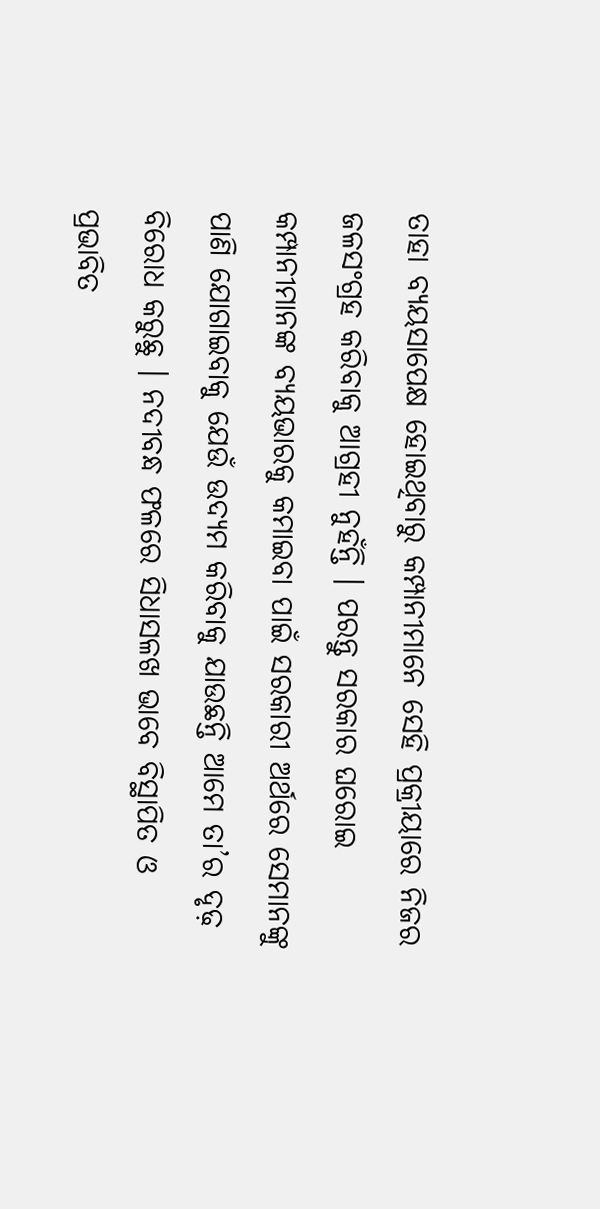ତାହା ବ୍ୟୟସାପେକ୍ଷ ହୋଇଥିବାରୁ କମ୍ପାନୀମାନେ ସେହି ପ୍ରକ୍ରୀୟାରେ ନିଜର ଜଳସଂଗ୍ରହ କରିବାକୁ ଆଗ୍ରହୀ ନୁହଁନ୍ତି । ପରନ୍ତୁ ସରକାର ଘରୋଇ କମ୍ପାନୀମାନଙ୍କ ବ୍ୟୟଭାରକୁ କମାଇବା ପାଇଁ ସରକାରୀ ଅର୍ଥରେ ସେମାନଙ୍କୁ ପାଣି ଯୋଗାଇବାକୁ ଯେଉଁ ଉଦ୍ୟମ କରିବାକୁ ଯାଉଛନ୍ତି ଆମେ ତା’ର ଦୃଢ଼ ବିରୋଧ କରୁଛୁ । ନଦୀବନ୍ଧ ଫଳରେ ସିଧାସଳଖ ଭାବେ ବିସ୍ଥାପିତ ଓ ପ୍ରଭାବିତ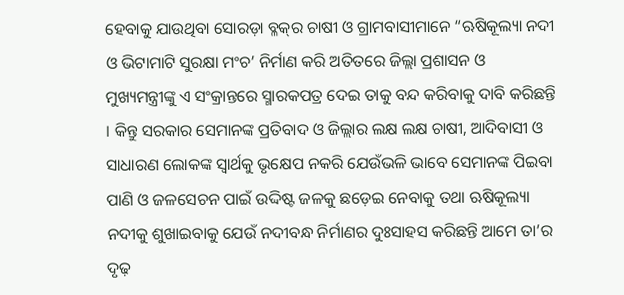ହେବାକୁ ଯାଉଥିବା ସୋରଡ଼ା ବ୍ଳକ୍‌ର ଚାଷୀ ଓ ଗ୍ରାମବାସୀମାନେ “ଋଷିକୂଲ୍ୟା ନଦୀ ଓ ଭିଟାମାଟି ସୁରକ୍ଷା ମଂଚ’ ନିର୍ମାଣ କରି ଅତିତରେ ଜିଲ୍ଲା ପ୍ରଶାସନ ଓ ମୁଖ୍ୟମନ୍ତ୍ରୀଙ୍କୁ ଏ ସଂକ୍ରାନ୍ତରେ ସ୍ମାରକପତ୍ର ଦେଇ ତାକୁ ବନ୍ଦ କରିବାକୁ ଦାବି କରିଛନ୍ତି । କିନ୍ତୁ ସରକାର ସେମାନଙ୍କ ପ୍ରତିବାଦ ଓ ଜିଲ୍ଲାର ଲକ୍ଷ ଲକ୍ଷ ଚାଷୀ, ଆଦିବାସୀ ଓ ସାଧାରଣ ଲୋକଙ୍କ ସ୍ୱାର୍ଥକୁ ଭୃକ୍ଷେପ ନକରି ଯେଉଁଭଳି ଭାବେ ସେମାନଙ୍କ ପିଇବା ପାଣି ଓ ଜଳସେଚନ ପାଇଁ ଉଦ୍ଦିଷ୍ଟ ଜଳକୁ ଛଡ଼େଇ ନେବାକୁ ତଥା ଋଷିକୂଲ୍ୟା ନଦୀକୁ ଶୁଖାଇବାକୁ ଯେଉଁ ନଦୀବନ୍ଧ ନିର୍ମାଣର ଦୁଃସାହସ କରିଛନ୍ତି ଆମେ ତା’ର ଦୃଢ଼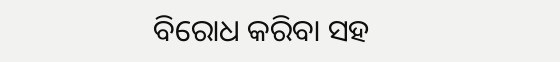ବିରୋଧ କରିବା ସହ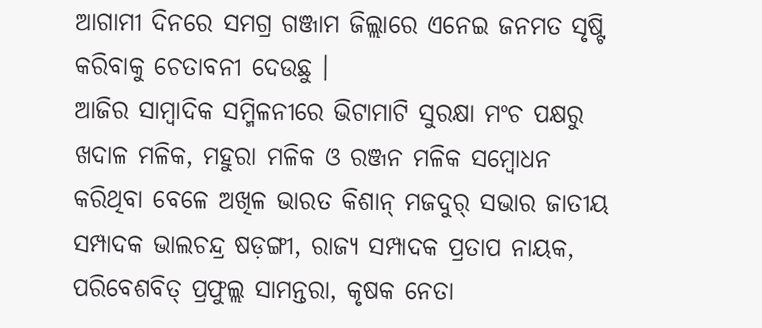ଆଗାମୀ ଦିନରେ ସମଗ୍ର ଗଞ୍ଜାମ ଜିଲ୍ଲାରେ ଏନେଇ ଜନମତ ସୃଷ୍ଟି କରିବାକୁ ଚେତାବନୀ ଦେଉଛୁ ।
ଆଜିର ସାମ୍ବାଦିକ ସମ୍ମିଳନୀରେ ଭିଟାମାଟି ସୁରକ୍ଷା ମଂଚ ପକ୍ଷରୁ ଖଦାଳ ମଳିକ, ମହୁରା ମଳିକ ଓ ରଞ୍ଜନ ମଳିକ ସମ୍ବୋଧନ କରିଥିବା ବେଳେ ଅଖିଳ ଭାରତ କିଶାନ୍ ମଜଦୁର୍ ସଭାର ଜାତୀୟ ସମ୍ପାଦକ ଭାଲଚନ୍ଦ୍ର ଷଡ଼ଙ୍ଗୀ, ରାଜ୍ୟ ସମ୍ପାଦକ ପ୍ରତାପ ନାୟକ, ପରିବେଶବିତ୍ ପ୍ରଫୁଲ୍ଲ ସାମନ୍ତରା, କୃଷକ ନେତା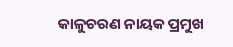କାଳୁଚରଣ ନାୟକ ପ୍ରମୁଖ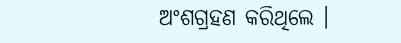ଅଂଶଗ୍ରହଣ କରିଥିଲେ ।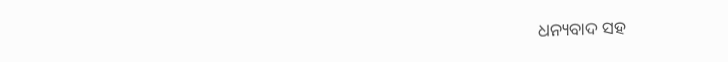ଧନ୍ୟବାଦ ସହ